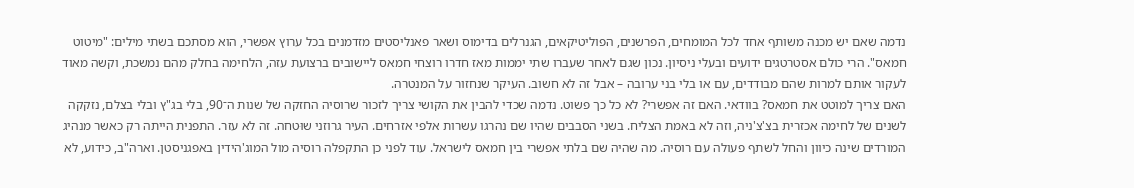נדמה שאם יש מכנה משותף אחד לכל המומחים, הפרשנים, הפוליטיקאים, הגנרלים בדימוס ושאר פאנליסטים מזדמנים בכל ערוץ אפשרי, הוא מסתכם בשתי מילים: "מיטוט חמאס". הרי כולם אסטרטגים ידועים ובעלי ניסיון. נכון שגם לאחר שעברו שתי יממות מאז חדרו רוצחי חמאס ליישובים ברצועת עזה, הלחימה בחלק מהם נמשכת, וקשה מאוד לעקור אותם למרות שהם מבודדים, עם או בלי בני ערובה – אבל זה לא חשוב. העיקר שנחזור על המנטרה.
האם צריך למוטט את חמאס? בוודאי. האם זה אפשרי? לא כל כך פשוט. נדמה שכדי להבין את הקושי צריך לזכור שרוסיה החזקה של שנות ה־90, בלי בג"ץ ובלי בצלם, נזקקה לשנים של לחימה אכזרית בצ'צ'ניה, וזה לא באמת הצליח. בשני הסבבים שהיו שם נהרגו עשרות אלפי אזרחים. העיר גרוזני שוּטחה. זה לא עזר. התפנית הייתה רק כאשר מנהיג המורדים שינה כיוון והחל לשתף פעולה עם רוסיה. מה שהיה שם בלתי אפשרי בין חמאס לישראל. עוד לפני כן התקפלה רוסיה מול המוג'הידין באפגניסטן. וארה"ב, כידוע, לא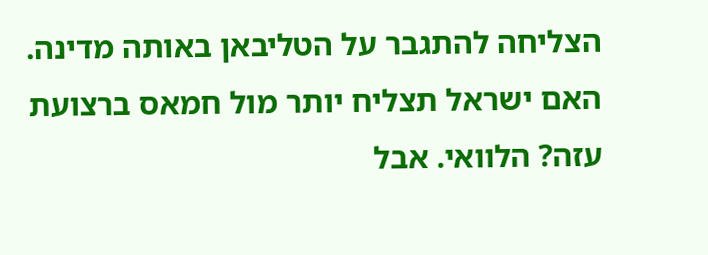הצליחה להתגבר על הטליבאן באותה מדינה.
האם ישראל תצליח יותר מול חמאס ברצועת עזה? הלוואי. אבל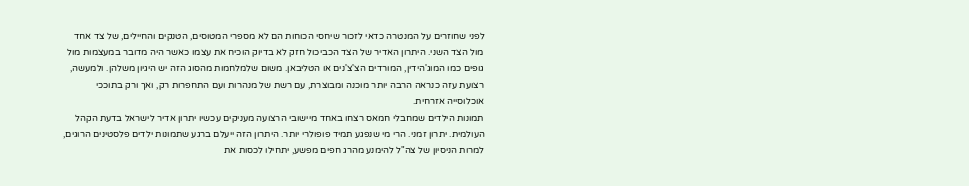לפני שחוזרים על המנטרה כדאי לזכור שיחסי הכוחות הם לא מספרי המטוסים, הטנקים והחיילים, של צד אחד מול הצד השני. היתרון האדיר של הצד הכביכול חזק לא בדיוק הוכיח את עצמו כאשר היה מדובר במעצמות מול גופים כמו המוג'הידין, המורדים הצ'צ'נים או הטליבאן. משום שלמלחמות מהסוג הזה יש היגיון משלהן. ולמעשה, רצועת עזה כנראה הרבה יותר מוכנה ומבוצרת, עם רשת של מנהרות ועם התחפרות רק, ואך ורק בתוככי אוכלוסייה אזרחית.
תמונות הילדים שמחבלי חמאס רצחו באחד מיישובי הרצועה מעניקים עכשיו יתרון אדיר לישראל בדעת הקהל העולמית. יתרון זמני. הרי מי שנפגע תמיד פופולרי יותר. היתרון הזה ייעלם ברגע שתמונות ילדים פלסטינים הרוגים, למרות הניסיון של צה"ל להימנע מהרג חפים מפשע, יתחילו לכסות את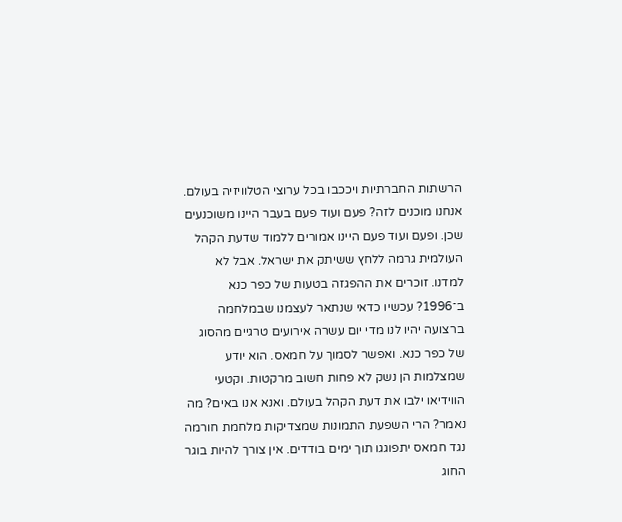הרשתות החברתיות ויככבו בכל ערוצי הטלוויזיה בעולם. אנחנו מוכנים לזה? פעם ועוד פעם בעבר היינו משוכנעים שכן. ופעם ועוד פעם היינו אמורים ללמוד שדעת הקהל העולמית גרמה ללחץ ששיתק את ישראל. אבל לא למדנו. זוכרים את ההפגזה בטעות של כפר כנא ב־1996? עכשיו כדאי שנתאר לעצמנו שבמלחמה ברצועה יהיו לנו מדי יום עשרה אירועים טרגיים מהסוג של כפר כנא. ואפשר לסמוך על חמאס. הוא יודע שמצלמות הן נשק לא פחות חשוב מרקטות. וקטעי הווידיאו ילבו את דעת הקהל בעולם. ואנא אנו באים? מה נאמר? הרי השפעת התמונות שמצדיקות מלחמת חורמה נגד חמאס יתפוגגו תוך ימים בודדים. אין צורך להיות בוגר החוג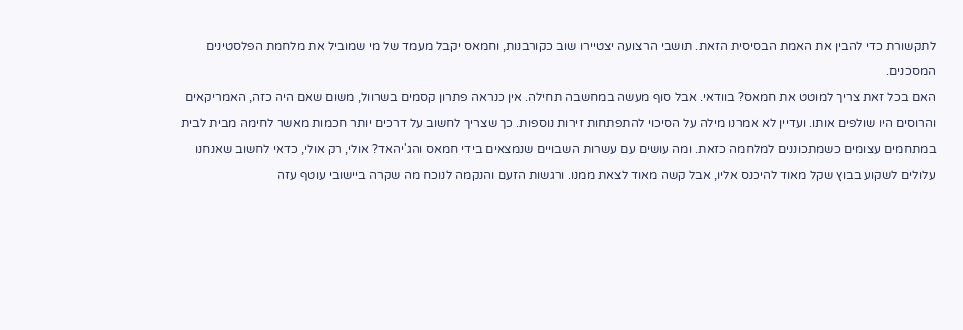לתקשורת כדי להבין את האמת הבסיסית הזאת. תושבי הרצועה יצטיירו שוב כקורבנות, וחמאס יקבל מעמד של מי שמוביל את מלחמת הפלסטינים המסכנים.
האם בכל זאת צריך למוטט את חמאס? בוודאי. אבל סוף מעשה במחשבה תחילה. אין כנראה פתרון קסמים בשרוול, משום שאם היה כזה, האמריקאים והרוסים היו שולפים אותו. ועדיין לא אמרנו מילה על הסיכוי להתפתחות זירות נוספות. כך שצריך לחשוב על דרכים יותר חכמות מאשר לחימה מבית לבית במתחמים עצומים כשמתכוננים למלחמה כזאת. ומה עושים עם עשרות השבויים שנמצאים בידי חמאס והג'יהאד? אולי, רק אולי, כדאי לחשוב שאנחנו עלולים לשקוע בבוץ שקל מאוד להיכנס אליו, אבל קשה מאוד לצאת ממנו. ורגשות הזעם והנקמה לנוכח מה שקרה ביישובי עוטף עזה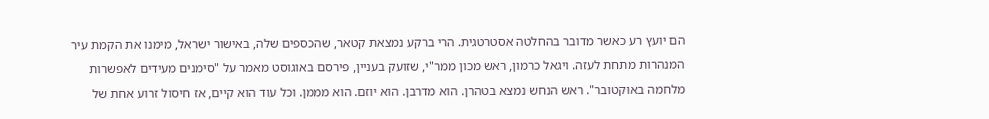הם יועץ רע כאשר מדובר בהחלטה אסטרטגית. הרי ברקע נמצאת קטאר, שהכספים שלה, באישור ישראל, מימנו את הקמת עיר המנהרות מתחת לעזה. ויגאל כרמון, ראש מכון ממר"י, שזועק בעניין, פירסם באוגוסט מאמר על "סימנים מעידים לאפשרות מלחמה באוקטובר". ראש הנחש נמצא בטהרן. הוא מדרבן. הוא יוזם. הוא מממן. וכל עוד הוא קיים, אז חיסול זרוע אחת של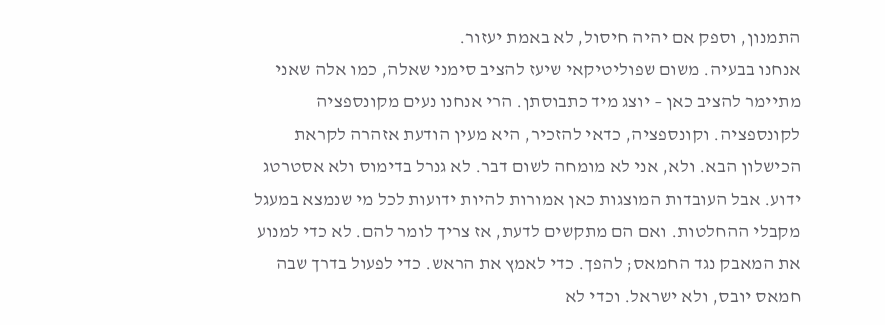התמנון, וספק אם יהיה חיסול, לא באמת יעזור.
אנחנו בבעיה. משום שפוליטיקאי שיעז להציב סימני שאלה, כמו אלה שאני מתיימר להציב כאן – יוצג מיד כתבוסתן. הרי אנחנו נעים מקונספציה לקונספציה. וקונספציה, כדאי להזכיר, היא מעין הודעת אזהרה לקראת הכישלון הבא. ולא, אני לא מומחה לשום דבר. לא גנרל בדימוס ולא אסטרטג ידוע. אבל העובדות המוצגות כאן אמורות להיות ידועות לכל מי שנמצא במעגל מקבלי ההחלטות. ואם הם מתקשים לדעת, אז צריך לומר להם. לא כדי למנוע את המאבק נגד החמאס; להפך. כדי לאמץ את הראש. כדי לפעול בדרך שבה חמאס יובס, ולא ישראל. וכדי לא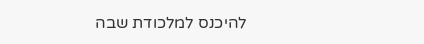להיכנס למלכודת שבה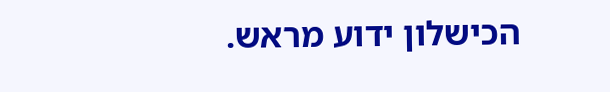הכישלון ידוע מראש.